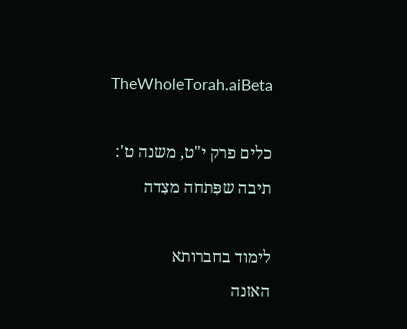TheWholeTorah.aiBeta

כלים פרק י"ט, משנה ט': תיבה שפִּתחה מצִדה

לימוד בחברותא
האזנה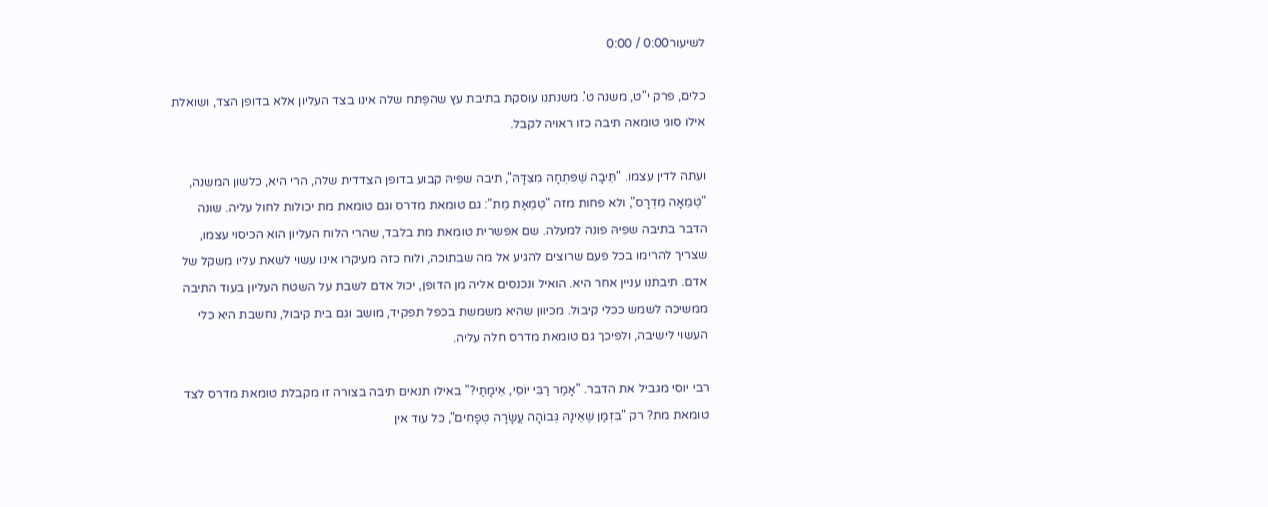לשיעור0:00 / 0:00

כלים, פרק י"ט, משנה ט'. משנתנו עוסקת בתיבת עץ שהפֶּתח שלה אינו בצד העליון אלא בדופן הצד, ושואלת אילו סוגי טומאה תיבה כזו ראויה לקבל.

ועתה לדין עצמו. "תֵּיבָה שֶׁפִּתְחָהּ מִצִּדָּהּ", תיבה שפִּיהּ קבוע בדופן הצדדית שלה, הרי היא, כלשון המשנה, "טְמֵאָה מִדְרָס", ולא פחות מזה "טְמֵאַת מֵת": גם טומאת מדרס וגם טומאת מת יכולות לחול עליה. שונה הדבר בתיבה שפִּיהּ פונה למעלה. שם אפשרית טומאת מת בלבד, שהרי הלוח העליון הוא הכיסוי עצמו, שצריך להרימו בכל פעם שרוצים להגיע אל מה שבתוכה, ולוח כזה מעיקרו אינו עשוי לשאת עליו משקל של אדם. תיבתנו עניין אחר היא. הואיל ונכנסים אליה מן הדופן, יכול אדם לשבת על השטח העליון בעוד התיבה ממשיכה לשמש ככלי קיבול. מכיוון שהיא משמשת בכפל תפקיד, מושב וגם בית קיבול, נחשבת היא כלי העשוי לישיבה, ולפיכך גם טומאת מדרס חלה עליה.

רבי יוסי מגביל את הדבר. "אָמַר רַבִּי יוֹסֵי, אֵימָתַי?" באילו תנאים תיבה בצורה זו מקבלת טומאת מדרס לצד טומאת מת? רק "בִּזְמַן שֶׁאֵינָהּ גְּבוֹהָה עֲשָׂרָה טְפָחִים", כל עוד אין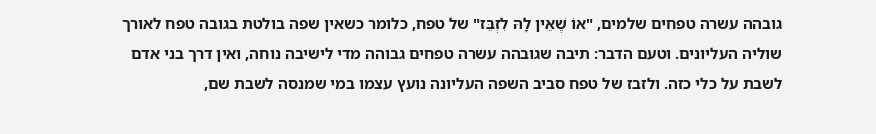גובהה עשרה טפחים שלמים, "אוֹ שֶׁאֵין לָהּ לִזְבֵּז" של טפח, כלומר כשאין שפה בולטת בגובה טפח לאורך שוליה העליונים. וטעם הדבר: תיבה שגובהה עשרה טפחים גבוהה מדי לישיבה נוחה, ואין דרך בני אדם לשבת על כלי כזה. ולזבז של טפח סביב השפה העליונה נועץ עצמו במי שמנסה לשבת שם,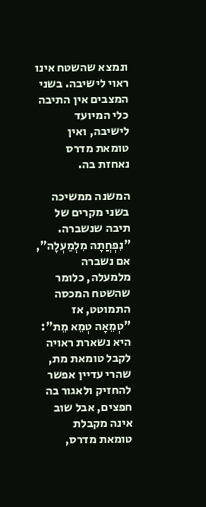ונמצא שהשטח אינו ראוי לישיבה. בשני המצבים אין התיבה כלי המיועד לישיבה, ואין טומאת מדרס נאחזת בה.

המשנה ממשיכה בשני מקרים של תיבה שנשברה. "נִפְחֲתָה מִלְמַעְלָה", אם נשברה מלמעלה, כלומר שהשטח המכסה התמוטט, אז "טְמֵאָה טְמֵא מֵת": היא נשארת ראויה לקבל טומאת מת, שהרי עדיין אפשר להחזיק ולאגור בה חפצים, אבל שוב אינה מקבלת טומאת מדרס,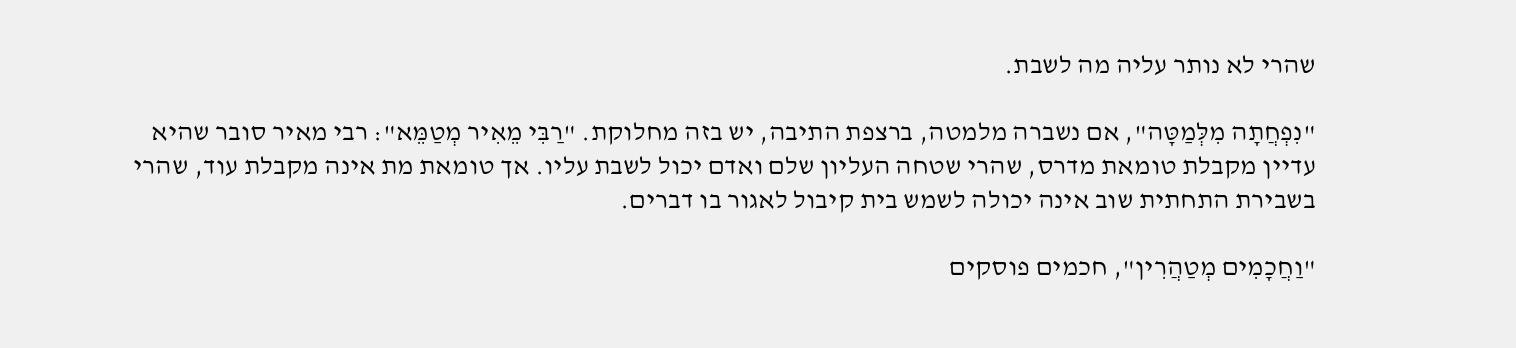שהרי לא נותר עליה מה לשבת.

"נִפְחֲתָה מִלְּמַטָּה", אם נשברה מלמטה, ברצפת התיבה, יש בזה מחלוקת. "רַבִּי מֵאִיר מְטַמֵּא": רבי מאיר סובר שהיא עדיין מקבלת טומאת מדרס, שהרי שטחה העליון שלם ואדם יכול לשבת עליו. אך טומאת מת אינה מקבלת עוד, שהרי בשבירת התחתית שוב אינה יכולה לשמש בית קיבול לאגור בו דברים.

"וַחֲכָמִים מְטַהֲרִין", חכמים פוסקים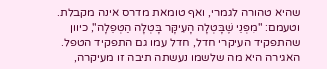שהיא טהורה לגמרי, ואף טומאת מדרס אינה מקבלת. וטעמם: "מִפְּנֵי שֶׁבָּטְלָה הָעִיקָּר בָּטְלָה הַטְּפֵלָה", כיוון שהתפקיד העיקרי חדל, חדל עמו גם התפקיד הטפל. האגירה היא מה שלשמו נעשתה תיבה זו מעיקרה,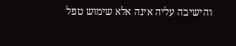והישיבה עליה אינה אלא שימוש טפל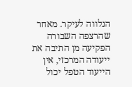הנלווה לעיקר. מאחר שהרצפה השבורה הפקיעה מן התיבה את ייעודה המרכזי, אין הייעוד הטפל יכול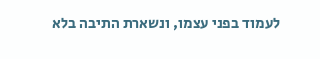לעמוד בפני עצמו, ונשארת התיבה בלא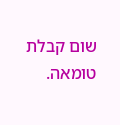שום קבלת טומאה.